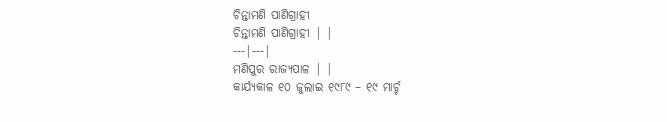ଚିନ୍ତାମଣି ପାଣିଗ୍ରାହୀ
ଚିନ୍ତାମଣି ପାଣିଗ୍ରାହୀ | |
---|---|
ମଣିପୁର ରାଜ୍ୟପାଳ | |
କାର୍ଯ୍ୟକାଳ ୧୦ ଜୁଲାଇ ୧୯୮୯ – ୧୯ ମାର୍ଚ୍ଚ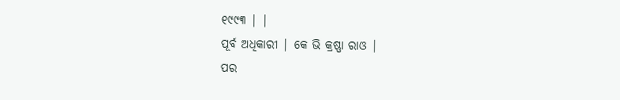୧୯୯୩ | |
ପୂର୍ବ ଅଧିକାରୀ | କେ ଭି କ୍ରଷ୍ଣା ରାଓ |
ପର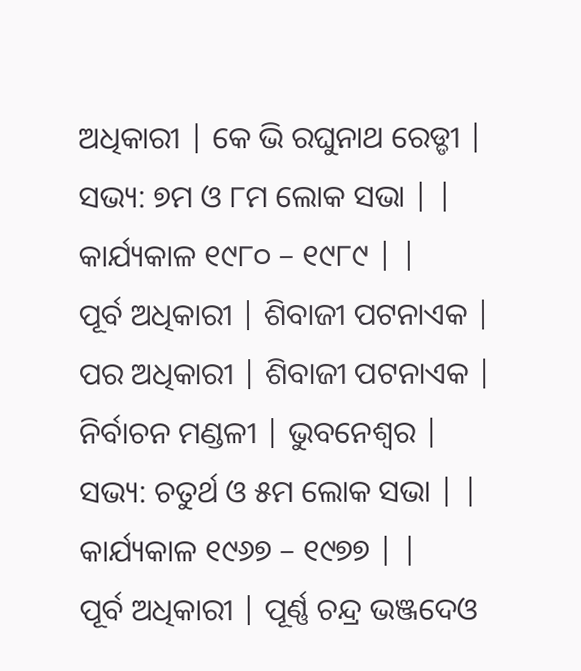ଅଧିକାରୀ | କେ ଭି ରଘୁନାଥ ରେଡ୍ଡୀ |
ସଭ୍ୟ: ୭ମ ଓ ୮ମ ଲୋକ ସଭା | |
କାର୍ଯ୍ୟକାଳ ୧୯୮୦ – ୧୯୮୯ | |
ପୂର୍ବ ଅଧିକାରୀ | ଶିବାଜୀ ପଟନାଏକ |
ପର ଅଧିକାରୀ | ଶିବାଜୀ ପଟନାଏକ |
ନିର୍ବାଚନ ମଣ୍ଡଳୀ | ଭୁବନେଶ୍ୱର |
ସଭ୍ୟ: ଚତୁର୍ଥ ଓ ୫ମ ଲୋକ ସଭା | |
କାର୍ଯ୍ୟକାଳ ୧୯୬୭ – ୧୯୭୭ | |
ପୂର୍ବ ଅଧିକାରୀ | ପୂର୍ଣ୍ଣ ଚନ୍ଦ୍ର ଭଞ୍ଜଦେଓ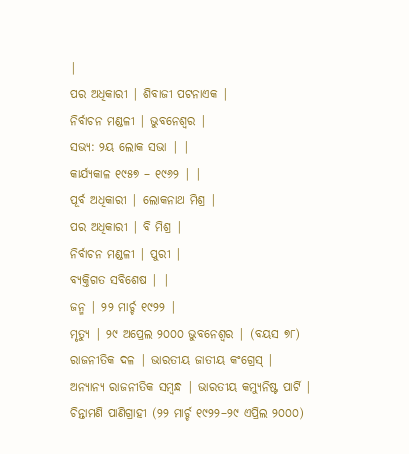|
ପର ଅଧିକାରୀ | ଶିବାଜୀ ପଟନାଏକ |
ନିର୍ବାଚନ ମଣ୍ଡଳୀ | ଭୁବନେଶ୍ୱର |
ସଭ୍ୟ: ୨ୟ ଲୋକ ସଭା | |
କାର୍ଯ୍ୟକାଳ ୧୯୫୭ – ୧୯୬୨ | |
ପୂର୍ବ ଅଧିକାରୀ | ଲୋକନାଥ ମିଶ୍ର |
ପର ଅଧିକାରୀ | ବି ମିଶ୍ର |
ନିର୍ବାଚନ ମଣ୍ଡଳୀ | ପୁରୀ |
ବ୍ୟକ୍ତିଗତ ସବିଶେଷ | |
ଜନ୍ମ | ୨୨ ମାର୍ଚ୍ଚ ୧୯୨୨ |
ମୃତ୍ୟୁ | ୨୯ ଅପ୍ରେଲ ୨୦୦୦ ଭୁବନେଶ୍ୱର | (ବୟସ ୭୮)
ରାଜନୀତିକ ଦଳ | ଭାରତୀୟ ଜାତୀୟ କଂଗ୍ରେସ୍ |
ଅନ୍ୟାନ୍ୟ ରାଜନୀତିକ ସମ୍ବନ୍ଧ | ଭାରତୀୟ କମ୍ୟୁନିଷ୍ଟ ପାର୍ଟି |
ଚିନ୍ତାମଣି ପାଣିଗ୍ରାହୀ (୨୨ ମାର୍ଚ୍ଚ ୧୯୨୨–୨୯ ଏପ୍ରିଲ ୨୦୦୦)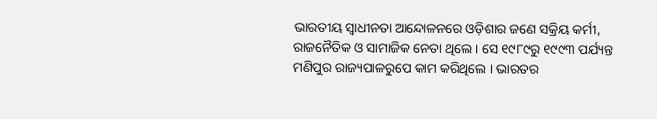ଭାରତୀୟ ସ୍ୱାଧୀନତା ଆନ୍ଦୋଳନରେ ଓଡ଼ିଶାର ଜଣେ ସକ୍ରିୟ କର୍ମୀ, ରାଜନୈତିକ ଓ ସାମାଜିକ ନେତା ଥିଲେ । ସେ ୧୯୮୯ରୁ ୧୯୯୩ ପର୍ଯ୍ୟନ୍ତ ମଣିପୁର ରାଜ୍ୟପାଳରୁପେ କାମ କରିଥିଲେ । ଭାରତର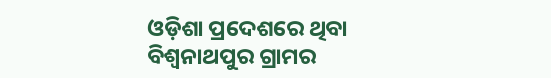ଓଡ଼ିଶା ପ୍ରଦେଶରେ ଥିବା ବିଶ୍ୱନାଥପୁର ଗ୍ରାମର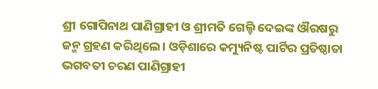ଶ୍ରୀ ଗୋପିନାଥ ପାଣିଗ୍ରାହୀ ଓ ଶ୍ରୀମତି ଗେଲ୍ହି ଦେଇଙ୍କ ଔରଷରୁ ଜନ୍ମ ଗ୍ରହଣ କରିଥିଲେ । ଓଡ଼ିଶାରେ କମ୍ୟୁନିଷ୍ଟ ପାର୍ଟିର ପ୍ରତିଷ୍ଠାତା ଭଗବତୀ ଚରଣ ପାଣିଗ୍ରାହୀ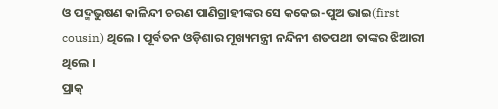ଓ ପଦ୍ମଭୁଷଣ କାଳିନ୍ଦୀ ଚରଣ ପାଣିଗ୍ରାହୀଙ୍କର ସେ କକେଇ-ପୁଅ ଭାଇ(first cousin) ଥିଲେ । ପୂର୍ବତନ ଓଡ଼ିଶାର ମୂଖ୍ୟମନ୍ତ୍ରୀ ନନ୍ଦିନୀ ଶତପଥୀ ତାଙ୍କର ଝିଆରୀ ଥିଲେ ।
ପ୍ରାକ୍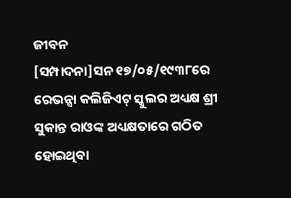ଜୀବନ
[ସମ୍ପାଦନା]ସନ ୧୭/୦୫/୧୯୩୮ରେ ରେଭନ୍ସା କଲିଜିଏଟ୍ ସ୍କୁଲର ଅଧ୍ୟକ୍ଷ ଶ୍ରୀ ସୁକାନ୍ତ ରାଓଙ୍କ ଅଧ୍ୟକ୍ଷତାରେ ଗଠିତ ହୋଇଥିବା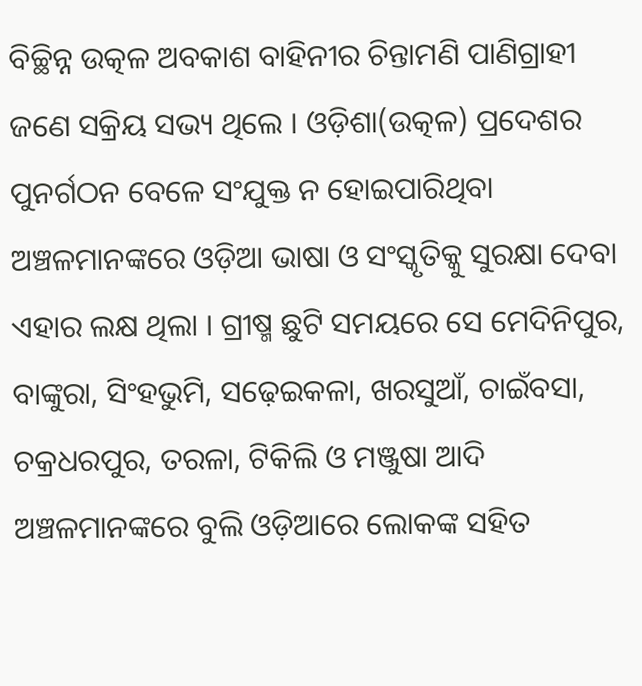ବିଚ୍ଛିନ୍ନ ଉତ୍କଳ ଅବକାଶ ବାହିନୀର ଚିନ୍ତାମଣି ପାଣିଗ୍ରାହୀ ଜଣେ ସକ୍ରିୟ ସଭ୍ୟ ଥିଲେ । ଓଡ଼ିଶା(ଉତ୍କଳ) ପ୍ରଦେଶର ପୁନର୍ଗଠନ ବେଳେ ସଂଯୁକ୍ତ ନ ହୋଇପାରିଥିବା ଅଞ୍ଚଳମାନଙ୍କରେ ଓଡ଼ିଆ ଭାଷା ଓ ସଂସ୍କୃତିକ୍କୁ ସୁରକ୍ଷା ଦେବା ଏହାର ଲକ୍ଷ ଥିଲା । ଗ୍ରୀଷ୍ମ ଛୁଟି ସମୟରେ ସେ ମେଦିନିପୁର, ବାଙ୍କୁରା, ସିଂହଭୁମି, ସଢ଼େଇକଳା, ଖରସୁଆଁ, ଚାଇଁବସା, ଚକ୍ରଧରପୁର, ତରଳା, ଟିକିଲି ଓ ମଞ୍ଜୁଷା ଆଦି ଅଞ୍ଚଳମାନଙ୍କରେ ବୁଲି ଓଡ଼ିଆରେ ଲୋକଙ୍କ ସହିତ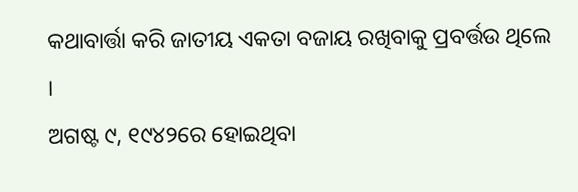କଥାବାର୍ତ୍ତା କରି ଜାତୀୟ ଏକତା ବଜାୟ ରଖିବାକୁ ପ୍ରବର୍ତ୍ତଉ ଥିଲେ ।
ଅଗଷ୍ଟ ୯, ୧୯୪୨ରେ ହୋଇଥିବା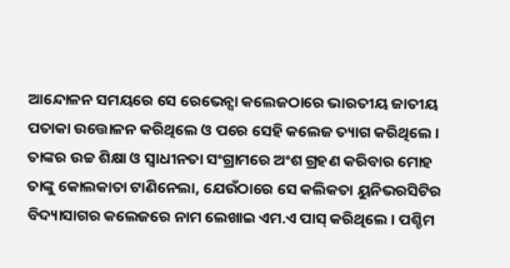ଆନ୍ଦୋଳନ ସମୟରେ ସେ ରେଭେନ୍ସା କଲେଜଠାରେ ଭାରତୀୟ ଜାତୀୟ ପତାକା ଉତ୍ତୋଳନ କରିଥିଲେ ଓ ପରେ ସେହି କଲେଜ ତ୍ୟାଗ କରିଥିଲେ । ତାଙ୍କର ଉଚ୍ଚ ଶିକ୍ଷା ଓ ସ୍ୱାଧୀନତା ସଂଗ୍ରାମରେ ଅଂଶ ଗ୍ରହଣ କରିବାର ମୋହ ତାଙ୍କୁ କୋଲକାତା ଟାଣିନେଲା, ଯେଉଁଠାରେ ସେ କଲିକତା ୟୁନିଭରସିଟିର ବିଦ୍ୟାସାଗର କଲେଜରେ ନାମ ଲେଖାଇ ଏମ.ଏ ପାସ୍ କରିଥିଲେ । ପଶ୍ଚିମ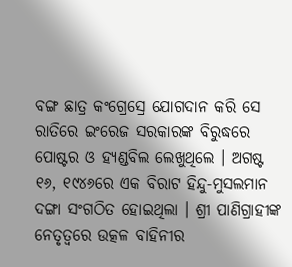ବଙ୍ଗ ଛାତ୍ର କଂଗ୍ରେସ୍ରେ ଯୋଗଦାନ କରି ସେ ରାତିରେ ଇଂରେଜ ସରକାରଙ୍କ ବିରୁଦ୍ଧରେ ପୋଷ୍ଟର ଓ ହ୍ୟଣ୍ଡବିଲ ଲେଖୁଥିଲେ । ଅଗଷ୍ଟ ୧୬, ୧୯୪୬ରେ ଏକ ବିରାଟ ହିନ୍ଦୁ-ମୁସଲମାନ ଦଙ୍ଗା ସଂଗଠିତ ହୋଇଥିଲା । ଶ୍ରୀ ପାଣିଗ୍ରାହୀଙ୍କ ନେତୃତ୍ୱରେ ଉତ୍କଳ ବାହିନୀର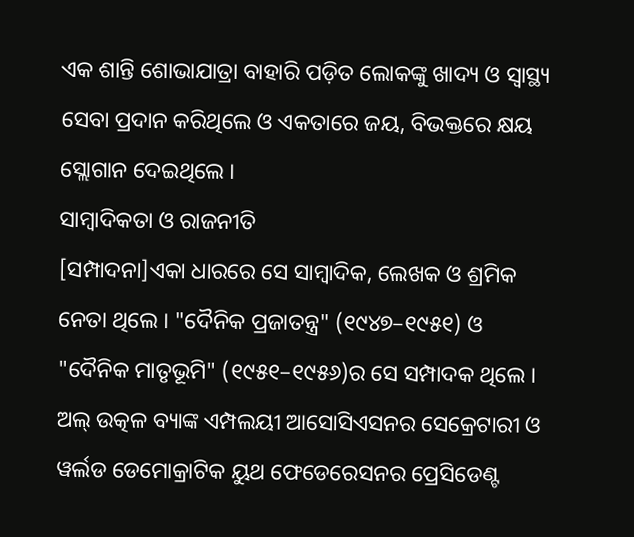ଏକ ଶାନ୍ତି ଶୋଭାଯାତ୍ରା ବାହାରି ପଡ଼ିତ ଲୋକଙ୍କୁ ଖାଦ୍ୟ ଓ ସ୍ୱାସ୍ଥ୍ୟ ସେବା ପ୍ରଦାନ କରିଥିଲେ ଓ ଏକତାରେ ଜୟ, ବିଭକ୍ତରେ କ୍ଷୟ ସ୍ଲୋଗାନ ଦେଇଥିଲେ ।
ସାମ୍ବାଦିକତା ଓ ରାଜନୀତି
[ସମ୍ପାଦନା]ଏକା ଧାରରେ ସେ ସାମ୍ବାଦିକ, ଲେଖକ ଓ ଶ୍ରମିକ ନେତା ଥିଲେ । "ଦୈନିକ ପ୍ରଜାତନ୍ତ୍ର" (୧୯୪୭–୧୯୫୧) ଓ "ଦୈନିକ ମାତୃଭୂମି" (୧୯୫୧–୧୯୫୬)ର ସେ ସମ୍ପାଦକ ଥିଲେ । ଅଲ୍ ଉତ୍କଳ ବ୍ୟାଙ୍କ ଏମ୍ପଲୟୀ ଆସୋସିଏସନର ସେକ୍ରେଟାରୀ ଓ ୱର୍ଲଡ ଡେମୋକ୍ରାଟିକ ୟୁଥ ଫେଡେରେସନର ପ୍ରେସିଡେଣ୍ଟ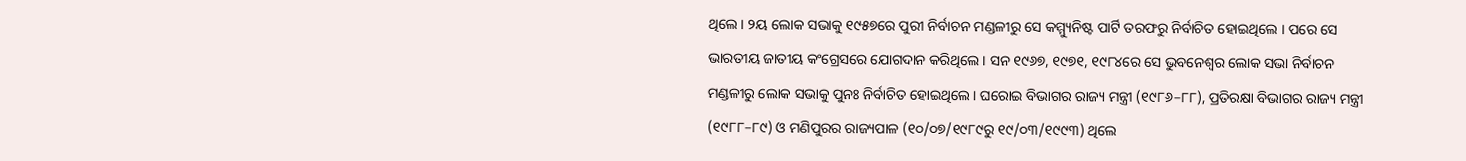ଥିଲେ । ୨ୟ ଲୋକ ସଭାକୁ ୧୯୫୭ରେ ପୁରୀ ନିର୍ବାଚନ ମଣ୍ଡଳୀରୁ ସେ କମ୍ମ୍ୟୁନିଷ୍ଟ ପାର୍ଟି ତରଫରୁ ନିର୍ବାଚିତ ହୋଇଥିଲେ । ପରେ ସେ ଭାରତୀୟ ଜାତୀୟ କଂଗ୍ରେସରେ ଯୋଗଦାନ କରିଥିଲେ । ସନ ୧୯୬୭, ୧୯୭୧, ୧୯୮୪ରେ ସେ ଭୁବନେଶ୍ୱର ଲୋକ ସଭା ନିର୍ବାଚନ ମଣ୍ଡଳୀରୁ ଲୋକ ସଭାକୁ ପୁନଃ ନିର୍ବାଚିତ ହୋଇଥିଲେ । ଘରୋଇ ବିଭାଗର ରାଜ୍ୟ ମନ୍ତ୍ରୀ (୧୯୮୬–୮୮), ପ୍ରତିରକ୍ଷା ବିଭାଗର ରାଜ୍ୟ ମନ୍ତ୍ରୀ (୧୯୮୮–୮୯) ଓ ମଣିପୁରର ରାଜ୍ୟପାଳ (୧୦/୦୭/୧୯୮୯ରୁ ୧୯/୦୩/୧୯୯୩) ଥିଲେ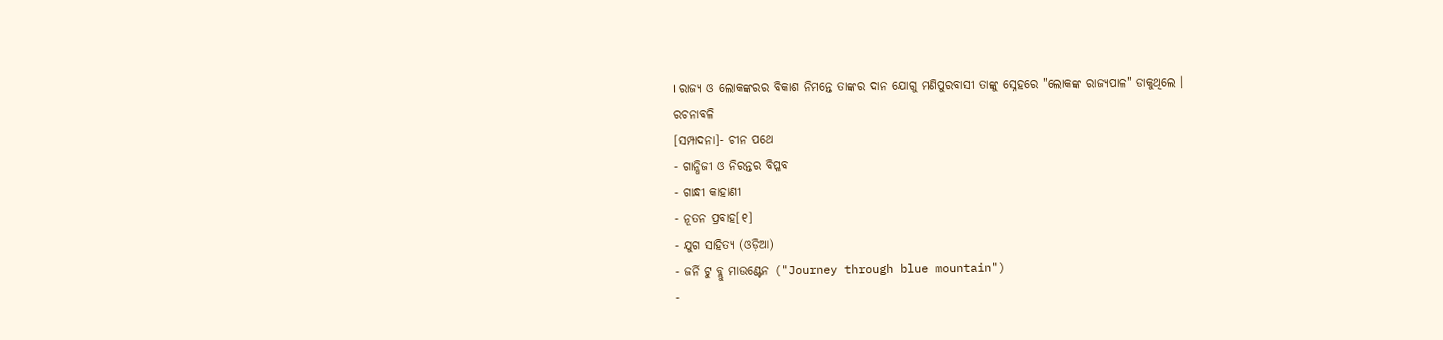। ରାଜ୍ୟ ଓ ଲୋକଙ୍କରର ବିକାଶ ନିମନ୍ତେ ତାଙ୍କର ଦାନ ଯୋଗୁ ମଣିପୁରବାସୀ ତାଙ୍କୁ ସ୍ନେହରେ "ଲୋକଙ୍କ ରାଜ୍ୟପାଳ" ଡାକୁଥିଲେ ।
ରଚନାବଳି
[ସମ୍ପାଦନା]- ଚୀନ ପଥେ
- ଗାନ୍ଧିଜୀ ଓ ନିରନ୍ତର ବିପ୍ଳବ
- ଗାନ୍ଧୀ କାହାଣୀ
- ନୂତନ ପ୍ରବାହ[୧]
- ଯୁଗ ସାହିତ୍ୟ (ଓଡ଼ିଆ)
- ଜର୍ନି ଟୁ ବ୍ଲୁ ମାଉଣ୍ଟେନ ("Journey through blue mountain")
-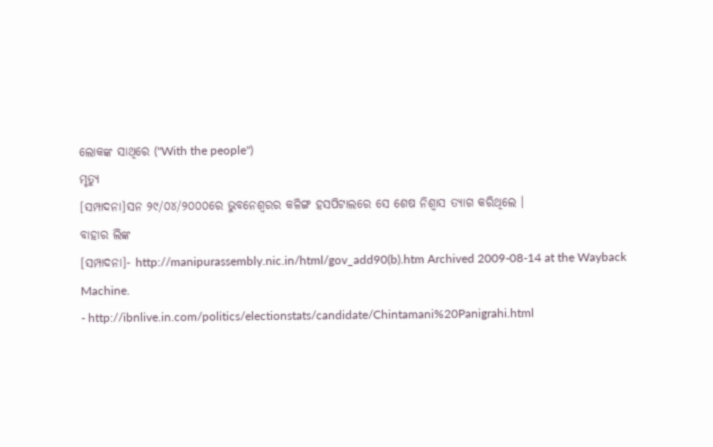ଲୋକଙ୍କ ସାଥିରେ ("With the people")
ମୃତ୍ୟୁ
[ସମ୍ପାଦନା]ସନ ୨୯/୦୪/୨୦୦୦ରେ ଭୁବନେଶ୍ୱରର କଳିଙ୍ଗ ହସପିଟାଲରେ ସେ ଶେଷ ନିଶ୍ୱାସ ତ୍ୟାଗ କରିଥିଲେ ।
ବାହାର ଲିଙ୍କ
[ସମ୍ପାଦନା]- http://manipurassembly.nic.in/html/gov_add90(b).htm Archived 2009-08-14 at the Wayback Machine.
- http://ibnlive.in.com/politics/electionstats/candidate/Chintamani%20Panigrahi.html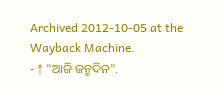Archived 2012-10-05 at the Wayback Machine.
- ↑ "ଆଜି ଜନ୍ମଦିନ".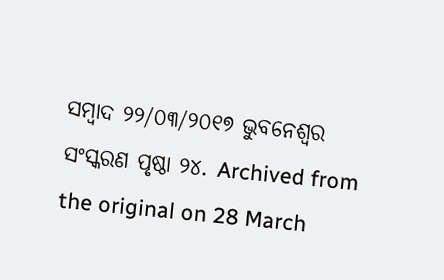ସମ୍ବାଦ ୨୨/୦୩/୨୦୧୭ ଭୁବନେଶ୍ୱର ସଂସ୍କରଣ ପୃଷ୍ଠା ୨୪. Archived from the original on 28 March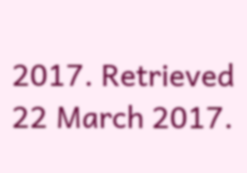2017. Retrieved 22 March 2017.